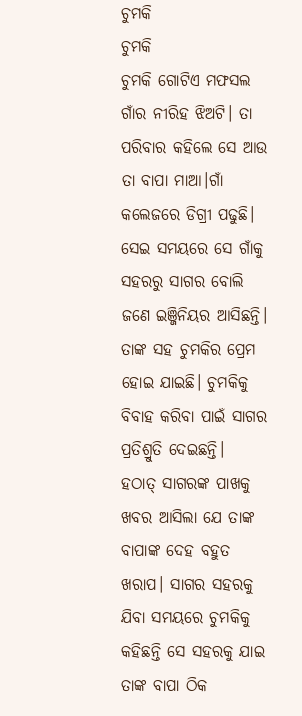ଚୁମକି
ଚୁମକି
ଚୁମକି ଗୋଟିଏ ମଫସଲ ଗାଁର ନୀରିହ ଝିଅଟି। ତା ପରିବାର କହିଲେ ସେ ଆଉ ତା ବାପା ମାଆ।ଗାଁ କଲେଜରେ ଡିଗ୍ରୀ ପଢୁଛି। ସେଇ ସମୟରେ ସେ ଗାଁକୁ ସହରରୁ ସାଗର ବୋଲି ଜଣେ ଇଞ୍ଜିନିୟର ଆସିଛନ୍ତି। ତାଙ୍କ ସହ ଚୁମକିର ପ୍ରେମ ହୋଇ ଯାଇଛି। ଚୁମକିକୁ ବିବାହ କରିବା ପାଇଁ ସାଗର ପ୍ରତିଶ୍ରୁତି ଦେଇଛନ୍ତି।
ହଠାତ୍ ସାଗରଙ୍କ ପାଖକୁ ଖବର ଆସିଲା ଯେ ତାଙ୍କ ବାପାଙ୍କ ଦେହ ବହୁତ ଖରାପ। ସାଗର ସହରକୁ ଯିବା ସମୟରେ ଚୁମକିକୁ କହିଛନ୍ତି ସେ ସହରକୁ ଯାଇ ତାଙ୍କ ବାପା ଠିକ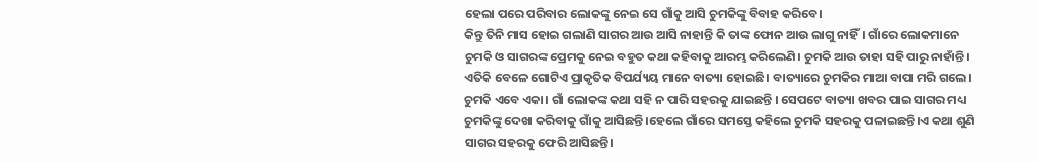ହେଲା ପରେ ପରିବାର ଲୋକଙ୍କୁ ନେଇ ସେ ଗାଁକୁ ଆସି ଚୁମକିଙ୍କୁ ବିବାହ କରିବେ।
କିନ୍ତୁ ତିନି ମାସ ହୋଇ ଗଲାଣି ସାଗର ଆଉ ଆସି ନାହାନ୍ତି କି ତାଙ୍କ ଫୋନ ଆଉ ଲାଗୁ ନାହିଁ। ଗାଁରେ ଲୋକମାନେ ଚୁମକି ଓ ସାଗରଙ୍କ ପ୍ରେମକୁ ନେଇ ବହୁତ କଥା କହିବାକୁ ଆରମ୍ଭ କରିଲେଣି। ଚୁମକି ଆଉ ତାହା ସହି ପାରୁ ନାହାଁନ୍ତି।
ଏତିକି ବେଳେ ଗୋଟିଏ ପ୍ରାକୃତିକ ବିପର୍ଯ୍ୟୟ ମାନେ ବାତ୍ୟା ହୋଇଛି। ବାତ୍ୟାରେ ଚୁମକିର ମାଆ ବାପା ମରି ଗଲେ। ଚୁମକି ଏବେ ଏକା। ଗାଁ ଲୋକଙ୍କ କଥା ସହି ନ ପାରି ସହରକୁ ଯାଇଛନ୍ତି । ସେପଟେ ବାତ୍ୟା ଖବର ପାଇ ସାଗର ମଧ୍ୟ ଚୁମକିଙ୍କୁ ଦେଖା କରିବାକୁ ଗାଁକୁ ଆସିଛନ୍ତି।ହେଲେ ଗାଁରେ ସମସ୍ତେ କହିଲେ ଚୁମକି ସହରକୁ ପଳାଇଛନ୍ତି।ଏ କଥା ଶୁଣି ସାଗର ସହରକୁ ଫେରି ଆସିଛନ୍ତି।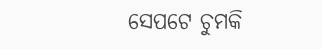ସେପଟେ ଚୁମକି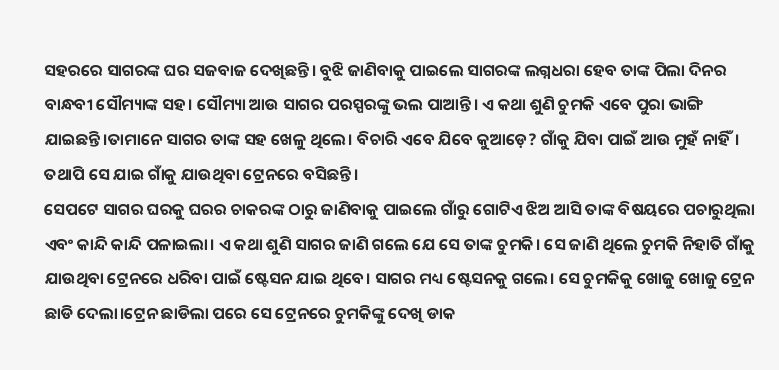ସହରରେ ସାଗରଙ୍କ ଘର ସଜବାଜ ଦେଖିଛନ୍ତି। ବୁଝି ଜାଣିବାକୁ ପାଇଲେ ସାଗରଙ୍କ ଲଗ୍ନଧରା ହେବ ତାଙ୍କ ପିଲା ଦିନର ବାନ୍ଧବୀ ସୌମ୍ୟାଙ୍କ ସହ। ସୌମ୍ୟା ଆଉ ସାଗର ପରସ୍ପରଙ୍କୁ ଭଲ ପାଆନ୍ତି। ଏ କଥା ଶୁଣି ଚୁମକି ଏବେ ପୁରା ଭାଙ୍ଗି ଯାଇଛନ୍ତି।ତାମାନେ ସାଗର ତାଙ୍କ ସହ ଖେଳୁ ଥିଲେ। ବିଚାରି ଏବେ ଯିବେ କୁଆଡ଼େ? ଗାଁକୁ ଯିବା ପାଇଁ ଆଉ ମୁହଁ ନାହିଁ। ତଥାପି ସେ ଯାଇ ଗାଁକୁ ଯାଉଥିବା ଟ୍ରେନରେ ବସିଛନ୍ତି।
ସେପଟେ ସାଗର ଘରକୁ ଘରର ଚାକରଙ୍କ ଠାରୁ ଜାଣିବାକୁ ପାଇଲେ ଗାଁରୁ ଗୋଟିଏ ଝିଅ ଆସି ତାଙ୍କ ବିଷୟରେ ପଚାରୁଥିଲା ଏବଂ କାନ୍ଦି କାନ୍ଦି ପଳାଇଲା। ଏ କଥା ଶୁଣି ସାଗର ଜାଣି ଗଲେ ଯେ ସେ ତାଙ୍କ ଚୁମକି। ସେ ଜାଣି ଥିଲେ ଚୁମକି ନିହାତି ଗାଁକୁ ଯାଉଥିବା ଟ୍ରେନରେ ଧରିବା ପାଇଁ ଷ୍ଟେସନ ଯାଇ ଥିବେ। ସାଗର ମଧ୍ୟ ଷ୍ଟେସନକୁ ଗଲେ। ସେ ଚୁମକିକୁ ଖୋଜୁ ଖୋଜୁ ଟ୍ରେନ ଛାଡି ଦେଲା।ଟ୍ରେନ ଛାଡିଲା ପରେ ସେ ଟ୍ରେନରେ ଚୁମକିଙ୍କୁ ଦେଖି ଡାକ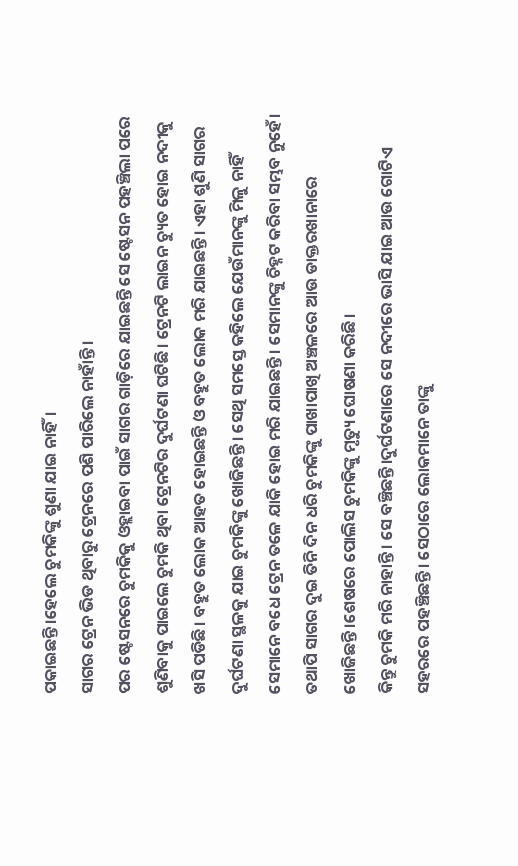ପକାଇଛନ୍ତି।ହେଲେ ଚୁମକିଙ୍କୁ ଶୁଣା ଯାଇ ନାହିଁ।
ସାଗର ଟ୍ରେନ ଭିଡ ଥିବାରୁ ଟ୍ରେନରେ ପଶି ପାରିଲେ ନାହାଁନ୍ତି।
ପର ଷ୍ଟେସନରେ ଚୁମକିକୁ ଓହ୍ଲାଇବା ପାଇଁ ସାଗର ଗାଡ଼ିରେ ଯାଇଛନ୍ତି ସେ ଷ୍ଟେସନ ପହଞ୍ଚିଲା ପରେ ଶୁଣିବାକୁ ପାଇଲେ ଚୁମକି ଥିବା ଟ୍ରେନଟିର ଦୁର୍ଘଟଣା ଘଟିଛି। ଟ୍ରେନଟି ଲାଇନ ଚ୍ୟୁତ ହୋଇ ନଦୀକୁ ଖସି ପଡିଛି। ବହୁତ ଲୋକ ଆହତ ହୋଇଛନ୍ତି ଓ ବହୁତ ଲୋକ ମରି ଯାଇଛନ୍ତି। ଏହା ଶୁଣି ସାଗର ଦୁର୍ଘଟଣା ସ୍ଥଳକୁ ଯାଇ ଚୁମକିଙ୍କୁ ଖୋଜିଛନ୍ତି। ସେଥି ସମସ୍ତେ କହିଲେ ଯେଉଁମାନଙ୍କୁ ମିଳୁ ନାହିଁ ସେମାନେ ବଧେ ଟ୍ରେନ ତଳେ ଯାକି ହୋଇ ମରି ଯାଇଛନ୍ତି। ସେମାନଙ୍କୁ ଚିହ୍ନଟ କରିବା ସମ୍ଭବ ନୁହେଁ। ତଥାପି ସାଗର ଦୁଇ ତିନି ଦିନ ଧରି ଚୁମକିଙ୍କୁ ପାଖାପାଖି ଅଞ୍ଚଳରେ ଆଉ ଡାକ୍ତରଖାନାରେ ଖୋଜିଛନ୍ତି।ଶେଷରେ ପୋଲିସ ଚୁମକିଙ୍କୁ ମୃତ୍ୟୁ ଘୋଷଣା କରିଛି।
କିନ୍ତୁ ଚୁମକି ମରି ନାହାନ୍ତି। ସେ ବଞ୍ଚିଛନ୍ତି।ଦୁର୍ଘଟଣାରେ ସେ ନଦୀରେ ଭାସି ଯାଇ ଆଉ ଗୋଟିଏ ସହରରେ ପହଞ୍ଚିଛନ୍ତି। ସେଠାରେ ଲୋକମାନେ ତାଙ୍କୁ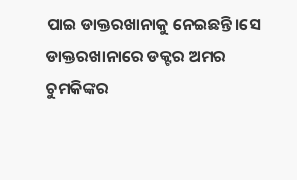ପାଇ ଡାକ୍ତରଖାନାକୁ ନେଇଛନ୍ତି।ସେ ଡାକ୍ତରଖାନାରେ ଡକ୍ଟର ଅମର ଚୁମକିଙ୍କର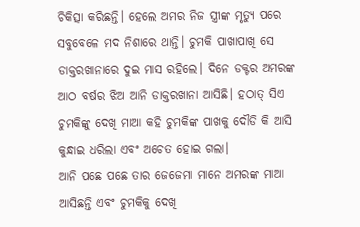ଚିକିତ୍ସା କରିଛନ୍ତି। ହେଲେ ଅମର ନିଜ ସ୍ତ୍ରୀଙ୍କ ମୃତ୍ୟୁ ପରେ ସବୁବେଳେ ମଦ ନିଶାରେ ଥାନ୍ତି। ଚୁମକି ପାଖାପାଖି ସେ ଡାକ୍ତରଖାନାରେ ଦୁଇ ମାସ ରହିଲେ। ଦିନେ ଡକ୍ଟର ଅମରଙ୍କ ଆଠ ବର୍ଷର ଝିଅ ଆନି ଡାକ୍ତରଖାନା ଆସିଛି। ହଠାତ୍ ସିଏ ଚୁମକିଙ୍କୁ ଦେଖି ମାଆ କହି ଚୁମକିଙ୍କ ପାଖକୁ ଦୌଡି କି ଆସି କୁନ୍ଧାଇ ଧରିଲା ଏବଂ ଅଚେତ ହୋଇ ଗଲା।
ଆନି ପଛେ ପଛେ ତାର ଜେଜେମା ମାନେ ଅମରଙ୍କ ମାଆ ଆସିଛନ୍ତି ଏବଂ ଚୁମକିକୁ ଦେଖି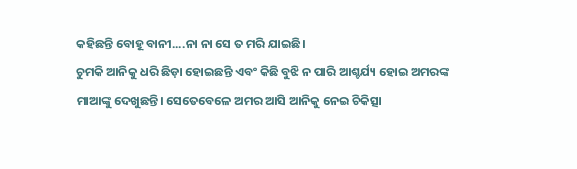କହିଛନ୍ତି ବୋହୂ ବାନୀ....ନା ନା ସେ ତ ମରି ଯାଇଛି।
ଚୁମକି ଆନିକୁ ଧରି ଛିଡ଼ା ହୋଇଛନ୍ତି ଏବଂ କିଛି ବୁଝି ନ ପାରି ଆଶ୍ଚର୍ଯ୍ୟ ହୋଇ ଅମରଙ୍କ ମାଆଙ୍କୁ ଦେଖୁଛନ୍ତି। ସେତେବେଳେ ଅମର ଆସି ଆନିକୁ ନେଇ ଚିକିତ୍ସା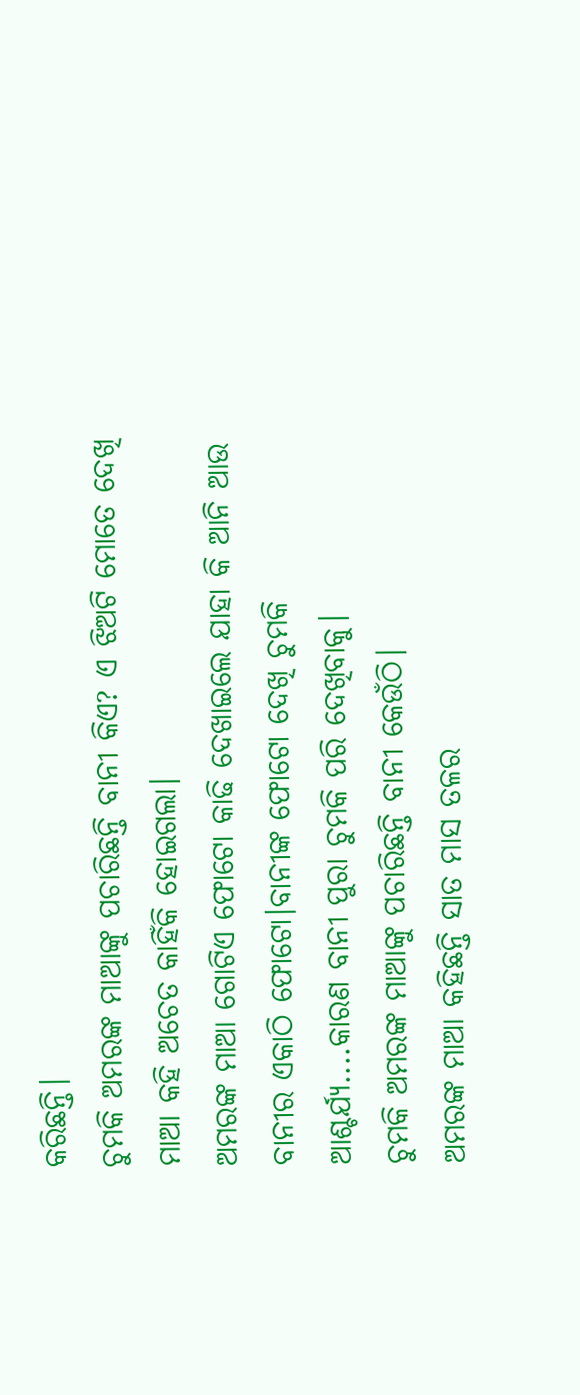କରିଛନ୍ତି।
ଚୁମକି ଅମରଙ୍କ ମାଆଙ୍କୁ ପଚାରିଛନ୍ତି ବାନୀ କିଏ? ଏ ଝିଅଟି ମୋତେ ଦେଖି ମାଆ କହି ଅଚେତ କାହିଁକି ହୋଇଗଲା।
ଅମରଙ୍କ ମାଆ ଗୋଟିଏ ଫୋଟୋ କାଢି ଦେଖାଇଲେ ଯାହା କି ଆନି ଆଉ ବାନୀର ଏକାଠି ଫୋଟୋ।ବାନୀଙ୍କ ଫୋଟୋ ଦେଖି ଚୁମକି ଆଶ୍ଚର୍ଯ୍ୟ....କାରଣ ବାନୀ ପୁରା ଚୁମକି ପରି ଦେଖିବାକୁ।
ଚୁମକି ଅମରଙ୍କ ମାଆଙ୍କୁ ପଚାରିଛନ୍ତି ବାନୀ କେଉଁଠି।
ଅମରଙ୍କ ମାଆ କହିଛନ୍ତି ସାତ ମାସ ତଳର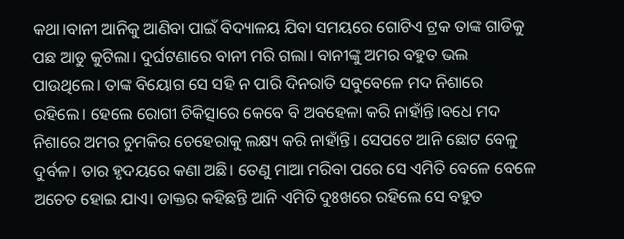କଥା।ବାନୀ ଆନିକୁ ଆଣିବା ପାଇଁ ବିଦ୍ୟାଳୟ ଯିବା ସମୟରେ ଗୋଟିଏ ଟ୍ରକ ତାଙ୍କ ଗାଡିକୁ ପଛ ଆଡୁ କୁଟିଲା। ଦୁର୍ଘଟଣାରେ ବାନୀ ମରି ଗଲା। ବାନୀଙ୍କୁ ଅମର ବହୁତ ଭଲ ପାଉଥିଲେ। ତାଙ୍କ ବିୟୋଗ ସେ ସହି ନ ପାରି ଦିନରାତି ସବୁବେଳେ ମଦ ନିଶାରେ ରହିଲେ। ହେଲେ ରୋଗୀ ଚିକିତ୍ସାରେ କେବେ ବି ଅବହେଳା କରି ନାହାଁନ୍ତି।ବଧେ ମଦ ନିଶାରେ ଅମର ଚୁମକିର ଚେହେରାକୁ ଲକ୍ଷ୍ୟ କରି ନାହାଁନ୍ତି। ସେପଟେ ଆନି ଛୋଟ ବେଳୁ ଦୁର୍ବଳ। ତାର ହୃଦୟରେ କଣା ଅଛି। ତେଣୁ ମାଆ ମରିବା ପରେ ସେ ଏମିତି ବେଳେ ବେଳେ ଅଚେତ ହୋଇ ଯାଏ। ଡାକ୍ତର କହିଛନ୍ତି ଆନି ଏମିତି ଦୁଃଖରେ ରହିଲେ ସେ ବହୁତ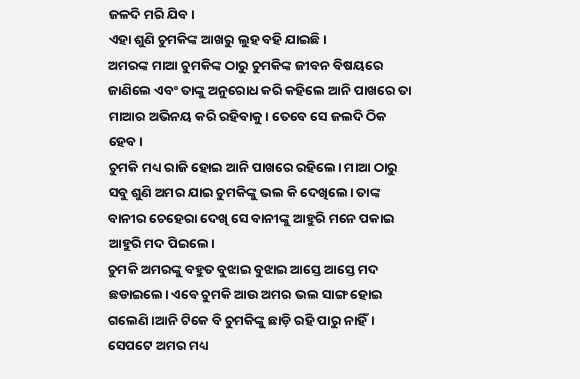ଜଳଦି ମରି ଯିବ।
ଏହା ଶୁଣି ଚୁମକିଙ୍କ ଆଖରୁ ଲୁହ ବହି ଯାଇଛି।
ଅମରଙ୍କ ମାଆ ଚୁମକିଙ୍କ ଠାରୁ ଚୁମକିଙ୍କ ଜୀବନ ବିଷୟରେ ଜାଣିଲେ ଏବଂ ତାଙ୍କୁ ଅନୁରୋଧ କରି କହିଲେ ଆନି ପାଖରେ ତା ମାଆର ଅଭିନୟ କରି ରହିବାକୁ। ତେବେ ସେ ଜଲଦି ଠିକ ହେବ।
ଚୁମକି ମଧ୍ୟ ରାଜି ହୋଇ ଆନି ପାଖରେ ରହିଲେ। ମାଆ ଠାରୁ ସବୁ ଶୁଣି ଅମର ଯାଇ ଚୁମକିଙ୍କୁ ଭଲ କି ଦେଖିଲେ। ତାଙ୍କ ବାନୀର ଚେହେରା ଦେଖି ସେ ବାନୀଙ୍କୁ ଆହୁରି ମନେ ପକାଇ ଆହୁରି ମଦ ପିଇଲେ।
ଚୁମକି ଅମରଙ୍କୁ ବହୁତ ବୁଝାଇ ବୁଝାଇ ଆସ୍ତେ ଆସ୍ତେ ମଦ ଛଡାଇଲେ। ଏବେ ଚୁମକି ଆଉ ଅମର ଭଲ ସାଙ୍ଗ ହୋଇ ଗଲେଣି।ଆନି ଟିକେ ବି ଚୁମକିଙ୍କୁ ଛାଡ଼ି ରହି ପାରୁ ନାହିଁ।
ସେପଟେ ଅମର ମଧ୍ୟ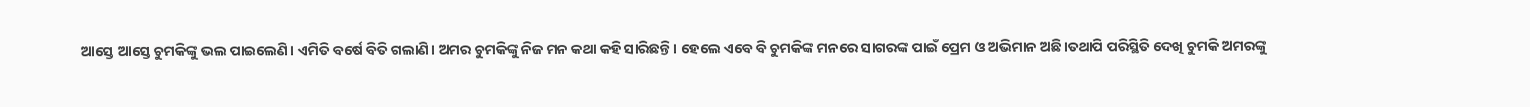ଆସ୍ତେ ଆସ୍ତେ ଚୁମକିଙ୍କୁ ଭଲ ପାଇଲେଣି। ଏମିତି ବର୍ଷେ ବିତି ଗଲାଣି। ଅମର ଚୁମକିଙ୍କୁ ନିଜ ମନ କଥା କହି ସାରିଛନ୍ତି। ହେଲେ ଏବେ ବି ଚୁମକିଙ୍କ ମନରେ ସାଗରଙ୍କ ପାଇଁ ପ୍ରେମ ଓ ଅଭିମାନ ଅଛି।ତଥାପି ପରିସ୍ଥିତି ଦେଖି ଚୁମକି ଅମରଙ୍କୁ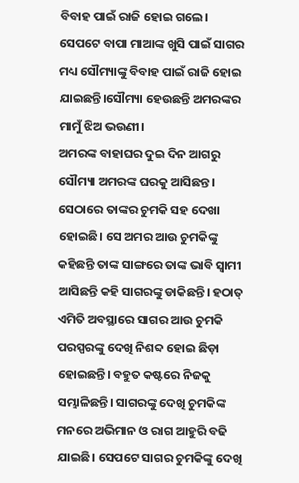ବିବାହ ପାଇଁ ରାଜି ହୋଇ ଗଲେ।
ସେପଟେ ବାପା ମାଆଙ୍କ ଖୁସି ପାଇଁ ସାଗର ମଧ୍ୟ ସୌମ୍ୟାଙ୍କୁ ବିବାହ ପାଇଁ ରାଜି ହୋଇ ଯାଇଛନ୍ତି।ସୌମ୍ୟା ହେଉଛନ୍ତି ଅମରଙ୍କର ମାମୁଁ ଝିଅ ଭଉଣୀ।
ଅମରଙ୍କ ବାହାଘର ଦୁଇ ଦିନ ଆଗରୁ ସୌମ୍ୟା ଅମରଙ୍କ ଘରକୁ ଆସିଛନ୍ତ। ସେଠାରେ ତାଙ୍କର ଚୁମକି ସହ ଦେଖା ହୋଇଛି। ସେ ଅମର ଆଉ ଚୁମକିଙ୍କୁ କହିଛନ୍ତି ତାଙ୍କ ସାଙ୍ଗରେ ତାଙ୍କ ଭାବି ସ୍ୱାମୀ ଆସିଛନ୍ତି କହି ସାଗରଙ୍କୁ ଡାକିଛନ୍ତି। ହଠାତ୍ ଏମିତି ଅବସ୍ଥାରେ ସାଗର ଆଉ ଚୁମକି ପରସ୍ପରଙ୍କୁ ଦେଖି ନିଶବ୍ଦ ହୋଇ ଛିଡ଼ା ହୋଇଛନ୍ତି। ବହୁତ କଷ୍ଟରେ ନିଜକୁ ସମ୍ଭାଳିଛନ୍ତି। ସାଗରଙ୍କୁ ଦେଖି ଚୁମକିଙ୍କ ମନରେ ଅଭିମାନ ଓ ରାଗ ଆହୁରି ବଢି ଯାଇଛି। ସେପଟେ ସାଗର ଚୁମକିଙ୍କୁ ଦେଖି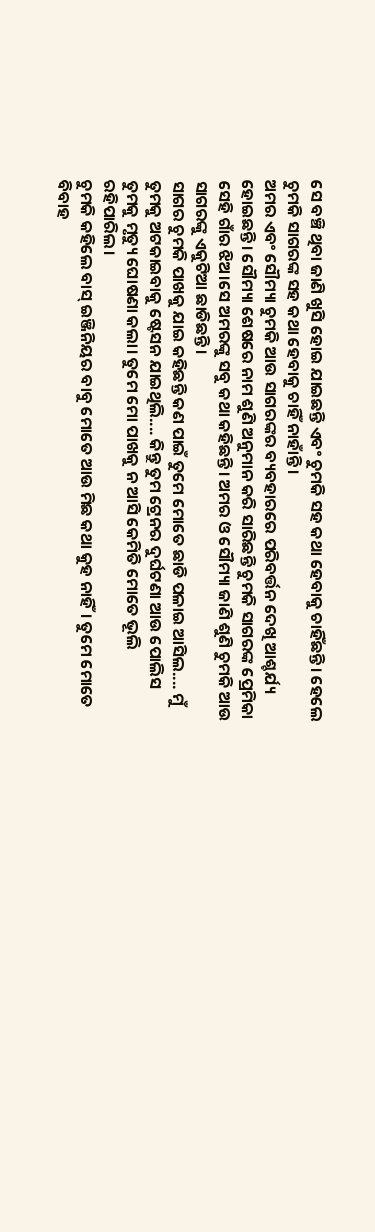ସେ ବଞ୍ଚି ଥିବା ଜାଣି ଖୁସି ହୋଇ ଯାଇଛନ୍ତି ଏବଂ ଚୁମକି ସହ କଥା ହେବାକୁ ଚାହିଁଛନ୍ତି। ହେଲେ ଚୁମକି ସାଗରଙ୍କ ସହ କଥା ହେବାକୁ ଚାହିଁ ନାହାଁନ୍ତି।
ଅମର ଏବଂ ସୌମ୍ୟା ଚୁମକି ଆଉ ସାଗରଙ୍କର ବ୍ୟବହାରରେ ପରିବର୍ତ୍ତନ ଦେଖି ଆଶ୍ଚର୍ଯ୍ୟ ହୋଇଛନ୍ତି। ସୌମ୍ୟା ଶେଷରେ ନାମ ଶୁଣି ଅନୁମାନ କରି ସାରିଛନ୍ତି ଚୁମକି ସାଗରଙ୍କ ପ୍ରେମିକା ସେହି ଗାଁର ଝିଅ।ସେ ଅମରଙ୍କୁ ସବୁ କଥା କହିଛନ୍ତି। ଅମର ଓ ସୌମ୍ୟା ଜାଣି ଶୁଣି ଚୁମକି ଆଉ ସାଗରଙ୍କୁ ଏକୁଟିଆ ଛାଡିଛନ୍ତି।
ସାଗର ଚୁମକି ପାଖକୁ ଯାଇ କହିଛନ୍ତି କଣ ପାଇଁ ତୁମେ ମୋତେ ଛାଡି ପଳାଇ ଆସିଲ.... ମୁଁ ତୁମକୁ ଅଟକାଇବାକୁ ଷ୍ଟେସନ ଯାଇଥିଲି.... କିନ୍ତୁ ତୁମ ଟ୍ରେନର ଦୁର୍ଘଟଣା ଆଉ ପୋଲିସ ତୁମକୁ ମୃତ୍ୟୁ ଘୋଷଣା କଲା। ତୁମେ ମୋ ପାଖକୁ ନ ଆସି କେମିତି ମୋତେ ଭୂଲି ରହିପାରିଲ।
ଚୁମକି କହିଲେ ବାସ୍ ଇଞ୍ଜିନିୟର ବାବୁ ମୋତେ ଆଉ ମିଛ କଥା କୁହ ନାହିଁ। ତୁମେ ମୋତେ ବିବାହ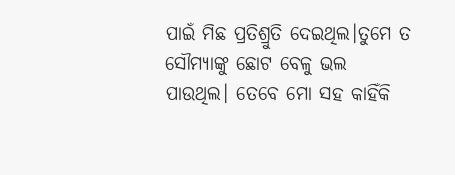ପାଇଁ ମିଛ ପ୍ରତିଶ୍ରୁତି ଦେଇଥିଲ।ତୁମେ ତ ସୌମ୍ୟାଙ୍କୁ ଛୋଟ ବେଳୁ ଭଲ ପାଉଥିଲ। ତେବେ ମୋ ସହ କାହିଁକି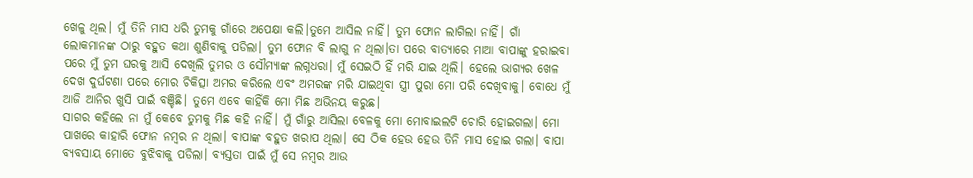ଖେଳୁ ଥିଲ। ମୁଁ ତିନି ମାସ ଧରି ତୁମକୁ ଗାଁରେ ଅପେକ୍ଷା କଲି।ତୁମେ ଆସିଲ ନାହିଁ। ତୁମ ଫୋନ ଲାଗିଲା ନାହିଁ। ଗାଁ ଲୋକମାନଙ୍କ ଠାରୁ ବହୁତ କଥା ଶୁଣିବାକୁ ପଡିଲା। ତୁମ ଫୋନ ବି ଲାଗୁ ନ ଥିଲା।ତା ପରେ ବାତ୍ୟାରେ ମାଆ ବାପାଙ୍କୁ ହରାଇବା ପରେ ମୁଁ ତୁମ ଘରକୁ ଆସି ଦେଖିଲି ତୁମର ଓ ସୌମ୍ୟାଙ୍କ ଲଗ୍ନଧରା। ମୁଁ ସେଇଠି ହିଁ ମରି ଯାଇ ଥିଲି। ହେଲେ ଭାଗ୍ୟର ଖେଳ ଦେଖ ଦୁର୍ଘଟଣା ପରେ ମୋର ଚିକିତ୍ସା ଅମର କରିଲେ ଏବଂ ଅମରଙ୍କ ମରି ଯାଇଥିବା ସ୍ତ୍ରୀ ପୁରା ମୋ ପରି ଦେଖିବାକୁ। ବୋଧେ ମୁଁ ଆଜି ଆନିର ଖୁସି ପାଇଁ ବଞ୍ଚିଛି। ତୁମେ ଏବେ କାହିଁକି ମୋ ମିଛ ଅଭିନୟ କରୁଛ।
ସାଗର କହିଲେ ନା ମୁଁ କେବେ ତୁମକୁ ମିଛ କହି ନାହିଁ। ମୁଁ ଗାଁରୁ ଆସିଲା ବେଳକୁ ମୋ ମୋବାଇଲଟି ଚୋରି ହୋଇଗଲା। ମୋ ପାଖରେ କାହାରି ଫୋନ ନମ୍ବର ନ ଥିଲା। ବାପାଙ୍କ ବହୁତ ଖରାପ ଥିଲା। ସେ ଠିକ ହେଉ ହେଉ ତିନି ମାସ ହୋଇ ଗଲା। ବାପା ବ୍ୟବସାୟ ମୋତେ ବୁଝିବାକୁ ପଡିଲା। ବ୍ୟସ୍ତତା ପାଇଁ ମୁଁ ସେ ନମ୍ବର ଆଉ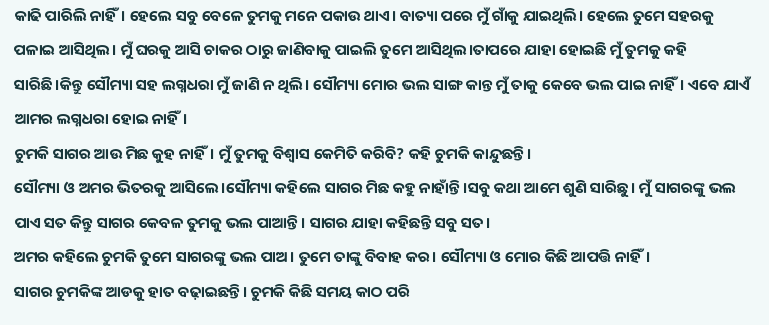କାଢି ପାରିଲି ନାହିଁ। ହେଲେ ସବୁ ବେଳେ ତୁମକୁ ମନେ ପକାଉ ଥାଏ। ବାତ୍ୟା ପରେ ମୁଁ ଗାଁକୁ ଯାଇଥିଲି। ହେଲେ ତୁମେ ସହରକୁ ପଳାଇ ଆସିଥିଲ। ମୁଁ ଘରକୁ ଆସି ଚାକର ଠାରୁ ଜାଣିବାକୁ ପାଇଲି ତୁମେ ଆସିଥିଲ।ତାପରେ ଯାହା ହୋଇଛି ମୁଁ ତୁମକୁ କହି ସାରିଛି।କିନ୍ତୁ ସୌମ୍ୟା ସହ ଲଗ୍ନଧରା ମୁଁ ଜାଣି ନ ଥିଲି। ସୌମ୍ୟା ମୋର ଭଲ ସାଙ୍ଗ କାନ୍ତ ମୁଁ ତାକୁ କେବେ ଭଲ ପାଇ ନାହିଁ। ଏବେ ଯାଏଁ ଆମର ଲଗ୍ନଧରା ହୋଇ ନାହିଁ।
ଚୁମକି ସାଗର ଆଉ ମିଛ କୁହ ନାହିଁ। ମୁଁ ତୁମକୁ ବିଶ୍ୱାସ କେମିତି କରିବି? କହି ଚୁମକି କାନ୍ଦୁଛନ୍ତି।
ସୌମ୍ୟା ଓ ଅମର ଭିତରକୁ ଆସିଲେ।ସୌମ୍ୟା କହିଲେ ସାଗର ମିଛ କହୁ ନାହାଁନ୍ତି।ସବୁ କଥା ଆମେ ଶୁଣି ସାରିଛୁ। ମୁଁ ସାଗରଙ୍କୁ ଭଲ ପାଏ ସତ କିନ୍ତୁ ସାଗର କେବଳ ତୁମକୁ ଭଲ ପାଆନ୍ତି। ସାଗର ଯାହା କହିଛନ୍ତି ସବୁ ସତ।
ଅମର କହିଲେ ଚୁମକି ତୁମେ ସାଗରଙ୍କୁ ଭଲ ପାଅ। ତୁମେ ତାଙ୍କୁ ବିବାହ କର। ସୌମ୍ୟା ଓ ମୋର କିଛି ଆପତ୍ତି ନାହିଁ।
ସାଗର ଚୁମକିଙ୍କ ଆଡକୁ ହାତ ବଢ଼ାଇଛନ୍ତି। ଚୁମକି କିଛି ସମୟ କାଠ ପରି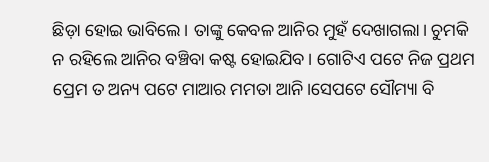ଛିଡ଼ା ହୋଇ ଭାବିଲେ। ତାଙ୍କୁ କେବଳ ଆନିର ମୁହଁ ଦେଖାଗଲା। ଚୁମକି ନ ରହିଲେ ଆନିର ବଞ୍ଚିବା କଷ୍ଟ ହୋଇଯିବ। ଗୋଟିଏ ପଟେ ନିଜ ପ୍ରଥମ ପ୍ରେମ ତ ଅନ୍ୟ ପଟେ ମାଆର ମମତା ଆନି।ସେପଟେ ସୌମ୍ୟା ବି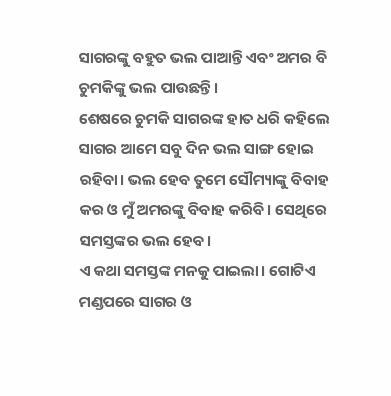ସାଗରଙ୍କୁ ବହୁତ ଭଲ ପାଆନ୍ତି ଏବଂ ଅମର ବି ଚୁମକିଙ୍କୁ ଭଲ ପାଉଛନ୍ତି।
ଶେଷରେ ଚୁମକି ସାଗରଙ୍କ ହାତ ଧରି କହିଲେ ସାଗର ଆମେ ସବୁ ଦିନ ଭଲ ସାଙ୍ଗ ହୋଇ ରହିବା। ଭଲ ହେବ ତୁମେ ସୌମ୍ୟାଙ୍କୁ ବିବାହ କର ଓ ମୁଁ ଅମରଙ୍କୁ ବିବାହ କରିବି। ସେଥିରେ ସମସ୍ତଙ୍କର ଭଲ ହେବ।
ଏ କଥା ସମସ୍ତଙ୍କ ମନକୁ ପାଇଲା। ଗୋଟିଏ ମଣ୍ଡପରେ ସାଗର ଓ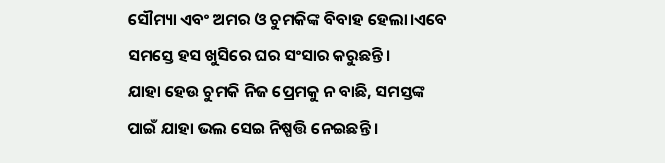ସୌମ୍ୟା ଏବଂ ଅମର ଓ ଚୁମକିଙ୍କ ବିବାହ ହେଲା।ଏବେ ସମସ୍ତେ ହସ ଖୁସିରେ ଘର ସଂସାର କରୁଛନ୍ତି।
ଯାହା ହେଉ ଚୁମକି ନିଜ ପ୍ରେମକୁ ନ ବାଛି, ସମସ୍ତଙ୍କ ପାଇଁ ଯାହା ଭଲ ସେଇ ନିଷ୍ପତ୍ତି ନେଇଛନ୍ତି ।